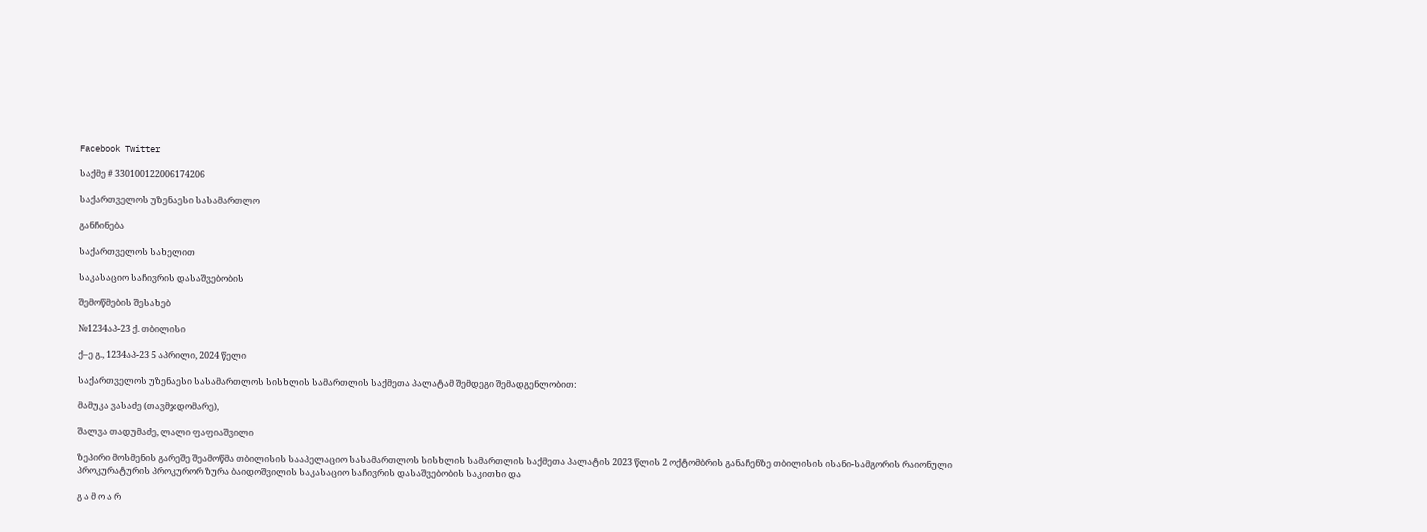Facebook Twitter

საქმე # 330100122006174206

საქართველოს უზენაესი სასამართლო

განჩინება

საქართველოს სახელით

საკასაციო საჩივრის დასაშვებობის

შემოწმების შესახებ

№1234აპ-23 ქ. თბილისი

ქ–ე გ., 1234აპ-23 5 აპრილი, 2024 წელი

საქართველოს უზენაესი სასამართლოს სისხლის სამართლის საქმეთა პალატამ შემდეგი შემადგენლობით:

მამუკა ვასაძე (თავმჯდომარე),

შალვა თადუმაძე, ლალი ფაფიაშვილი

ზეპირი მოსმენის გარეშე შეამოწმა თბილისის სააპელაციო სასამართლოს სისხლის სამართლის საქმეთა პალატის 2023 წლის 2 ოქტომბრის განაჩენზე თბილისის ისანი-სამგორის რაიონული პროკურატურის პროკურორ ზურა ბაიდოშვილის საკასაციო საჩივრის დასაშვებობის საკითხი და

გ ა მ ო ა რ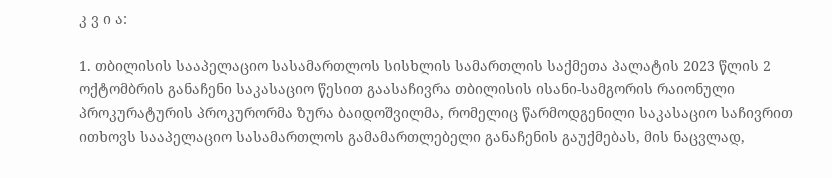კ ვ ი ა:

1. თბილისის სააპელაციო სასამართლოს სისხლის სამართლის საქმეთა პალატის 2023 წლის 2 ოქტომბრის განაჩენი საკასაციო წესით გაასაჩივრა თბილისის ისანი-სამგორის რაიონული პროკურატურის პროკურორმა ზურა ბაიდოშვილმა, რომელიც წარმოდგენილი საკასაციო საჩივრით ითხოვს სააპელაციო სასამართლოს გამამართლებელი განაჩენის გაუქმებას, მის ნაცვლად,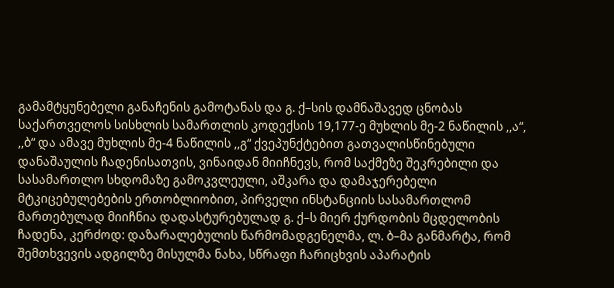გამამტყუნებელი განაჩენის გამოტანას და გ. ქ–სის დამნაშავედ ცნობას საქართველოს სისხლის სამართლის კოდექსის 19,177-ე მუხლის მე-2 ნაწილის ,,ა“, ,,ბ“ და ამავე მუხლის მე-4 ნაწილის ,,გ“ ქვეპუნქტებით გათვალისწინებული დანაშაულის ჩადენისათვის, ვინაიდან მიიჩნევს, რომ საქმეზე შეკრებილი და სასამართლო სხდომაზე გამოკვლეული, აშკარა და დამაჯერებელი მტკიცებულებების ერთობლიობით, პირველი ინსტანციის სასამართლომ მართებულად მიიჩნია დადასტურებულად გ. ქ–ს მიერ ქურდობის მცდელობის ჩადენა, კერძოდ: დაზარალებულის წარმომადგენელმა, ლ. ბ–მა განმარტა, რომ შემთხვევის ადგილზე მისულმა ნახა, სწრაფი ჩარიცხვის აპარატის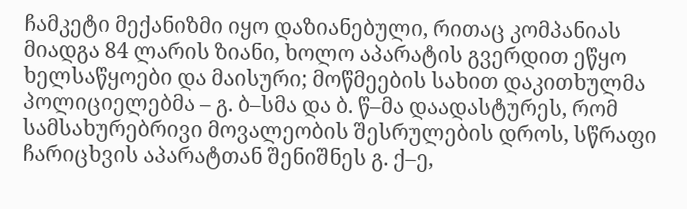ჩამკეტი მექანიზმი იყო დაზიანებული, რითაც კომპანიას მიადგა 84 ლარის ზიანი, ხოლო აპარატის გვერდით ეწყო ხელსაწყოები და მაისური; მოწმეების სახით დაკითხულმა პოლიციელებმა – გ. ბ–სმა და ბ. წ–მა დაადასტურეს, რომ სამსახურებრივი მოვალეობის შესრულების დროს, სწრაფი ჩარიცხვის აპარატთან შენიშნეს გ. ქ–ე,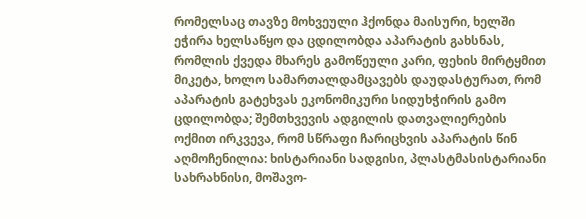რომელსაც თავზე მოხვეული ჰქონდა მაისური, ხელში ეჭირა ხელსაწყო და ცდილობდა აპარატის გახსნას, რომლის ქვედა მხარეს გამოწეული კარი, ფეხის მირტყმით მიკეტა, ხოლო სამართალდამცავებს დაუდასტურათ, რომ აპარატის გატეხვას ეკონომიკური სიდუხჭირის გამო ცდილობდა; შემთხვევის ადგილის დათვალიერების ოქმით ირკვევა, რომ სწრაფი ჩარიცხვის აპარატის წინ აღმოჩენილია: ხისტარიანი სადგისი, პლასტმასისტარიანი სახრახნისი, მოშავო-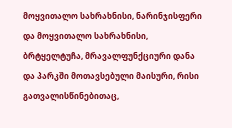მოყვითალო სახრახნისი, ნარინჯისფერი და მოყვითალო სახრახნისი, ბრტყელტუჩა, მრავალფუნქციური დანა და პარკში მოთავსებული მაისური, რისი გათვალისწინებითაც,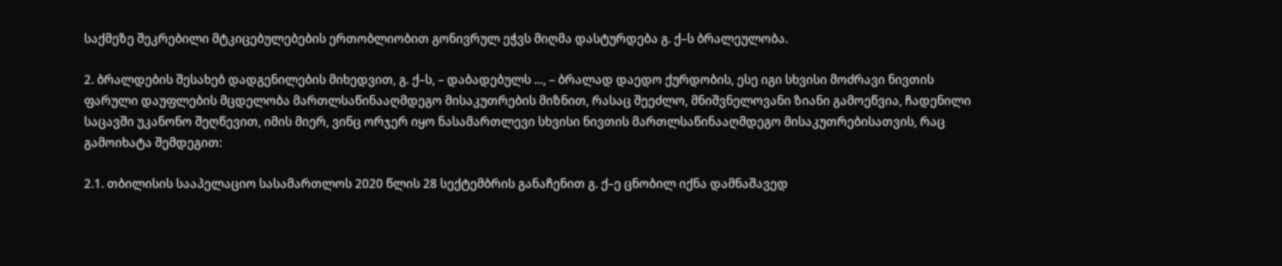საქმეზე შეკრებილი მტკიცებულებების ერთობლიობით გონივრულ ეჭვს მიღმა დასტურდება გ. ქ–ს ბრალეულობა.

2. ბრალდების შესახებ დადგენილების მიხედვით, გ. ქ–ს, – დაბადებულს ..., – ბრალად დაედო ქურდობის, ესე იგი სხვისი მოძრავი ნივთის ფარული დაუფლების მცდელობა მართლსაწინააღმდეგო მისაკუთრების მიზნით, რასაც შეეძლო, მნიშვნელოვანი ზიანი გამოეწვია, ჩადენილი საცავში უკანონო შეღწევით, იმის მიერ, ვინც ორჯერ იყო ნასამართლევი სხვისი ნივთის მართლსაწინააღმდეგო მისაკუთრებისათვის, რაც გამოიხატა შემდეგით:

2.1. თბილისის სააპელაციო სასამართლოს 2020 წლის 28 სექტემბრის განაჩენით გ. ქ–ე ცნობილ იქნა დამნაშავედ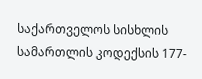საქართველოს სისხლის სამართლის კოდექსის 177-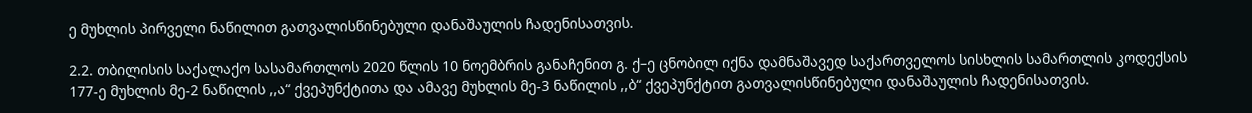ე მუხლის პირველი ნაწილით გათვალისწინებული დანაშაულის ჩადენისათვის.

2.2. თბილისის საქალაქო სასამართლოს 2020 წლის 10 ნოემბრის განაჩენით გ. ქ–ე ცნობილ იქნა დამნაშავედ საქართველოს სისხლის სამართლის კოდექსის 177-ე მუხლის მე-2 ნაწილის ,,ა“ ქვეპუნქტითა და ამავე მუხლის მე-3 ნაწილის ,,ბ“ ქვეპუნქტით გათვალისწინებული დანაშაულის ჩადენისათვის.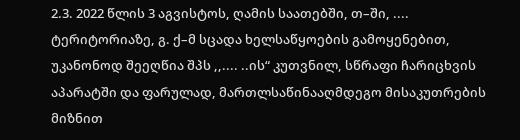2.3. 2022 წლის 3 აგვისტოს, ღამის საათებში, თ–ში, .... ტერიტორიაზე, გ. ქ–მ სცადა ხელსაწყოების გამოყენებით, უკანონოდ შეეღწია შპს ,,.... ..ის“ კუთვნილ, სწრაფი ჩარიცხვის აპარატში და ფარულად, მართლსაწინააღმდეგო მისაკუთრების მიზნით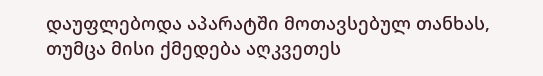დაუფლებოდა აპარატში მოთავსებულ თანხას, თუმცა მისი ქმედება აღკვეთეს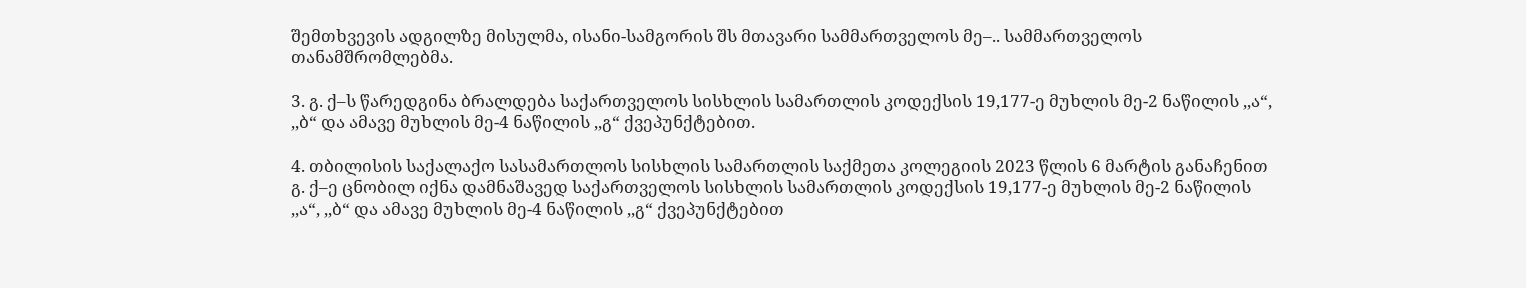შემთხვევის ადგილზე მისულმა, ისანი-სამგორის შს მთავარი სამმართველოს მე–.. სამმართველოს თანამშრომლებმა.

3. გ. ქ–ს წარედგინა ბრალდება საქართველოს სისხლის სამართლის კოდექსის 19,177-ე მუხლის მე-2 ნაწილის ,,ა“, ,,ბ“ და ამავე მუხლის მე-4 ნაწილის ,,გ“ ქვეპუნქტებით.

4. თბილისის საქალაქო სასამართლოს სისხლის სამართლის საქმეთა კოლეგიის 2023 წლის 6 მარტის განაჩენით გ. ქ–ე ცნობილ იქნა დამნაშავედ საქართველოს სისხლის სამართლის კოდექსის 19,177-ე მუხლის მე-2 ნაწილის ,,ა“, ,,ბ“ და ამავე მუხლის მე-4 ნაწილის ,,გ“ ქვეპუნქტებით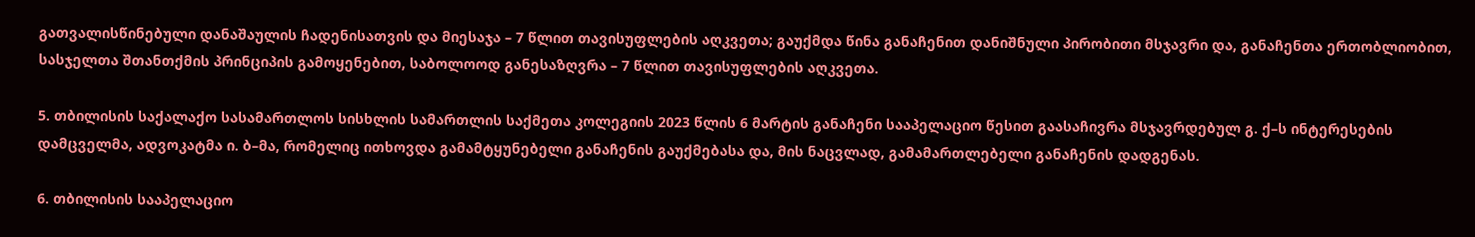გათვალისწინებული დანაშაულის ჩადენისათვის და მიესაჯა – 7 წლით თავისუფლების აღკვეთა; გაუქმდა წინა განაჩენით დანიშნული პირობითი მსჯავრი და, განაჩენთა ერთობლიობით, სასჯელთა შთანთქმის პრინციპის გამოყენებით, საბოლოოდ განესაზღვრა – 7 წლით თავისუფლების აღკვეთა.

5. თბილისის საქალაქო სასამართლოს სისხლის სამართლის საქმეთა კოლეგიის 2023 წლის 6 მარტის განაჩენი სააპელაციო წესით გაასაჩივრა მსჯავრდებულ გ. ქ–ს ინტერესების დამცველმა, ადვოკატმა ი. ბ–მა, რომელიც ითხოვდა გამამტყუნებელი განაჩენის გაუქმებასა და, მის ნაცვლად, გამამართლებელი განაჩენის დადგენას.

6. თბილისის სააპელაციო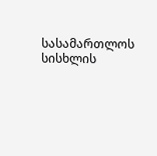სასამართლოს სისხლის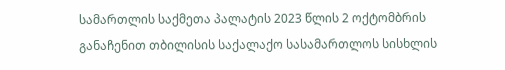სამართლის საქმეთა პალატის 2023 წლის 2 ოქტომბრის განაჩენით თბილისის საქალაქო სასამართლოს სისხლის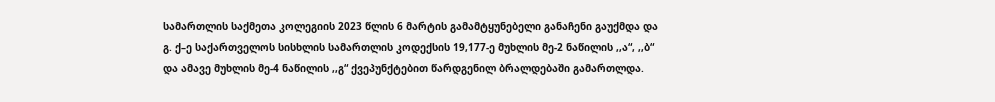სამართლის საქმეთა კოლეგიის 2023 წლის 6 მარტის გამამტყუნებელი განაჩენი გაუქმდა და გ. ქ–ე საქართველოს სისხლის სამართლის კოდექსის 19,177-ე მუხლის მე-2 ნაწილის ,,ა“, ,,ბ“ და ამავე მუხლის მე-4 ნაწილის ,,გ“ ქვეპუნქტებით წარდგენილ ბრალდებაში გამართლდა.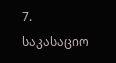7. საკასაციო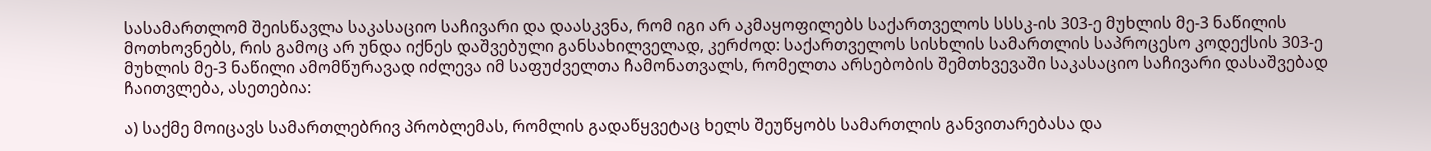სასამართლომ შეისწავლა საკასაციო საჩივარი და დაასკვნა, რომ იგი არ აკმაყოფილებს საქართველოს სსსკ-ის 303-ე მუხლის მე-3 ნაწილის მოთხოვნებს, რის გამოც არ უნდა იქნეს დაშვებული განსახილველად, კერძოდ: საქართველოს სისხლის სამართლის საპროცესო კოდექსის 303-ე მუხლის მე-3 ნაწილი ამომწურავად იძლევა იმ საფუძველთა ჩამონათვალს, რომელთა არსებობის შემთხვევაში საკასაციო საჩივარი დასაშვებად ჩაითვლება, ასეთებია:

ა) საქმე მოიცავს სამართლებრივ პრობლემას, რომლის გადაწყვეტაც ხელს შეუწყობს სამართლის განვითარებასა და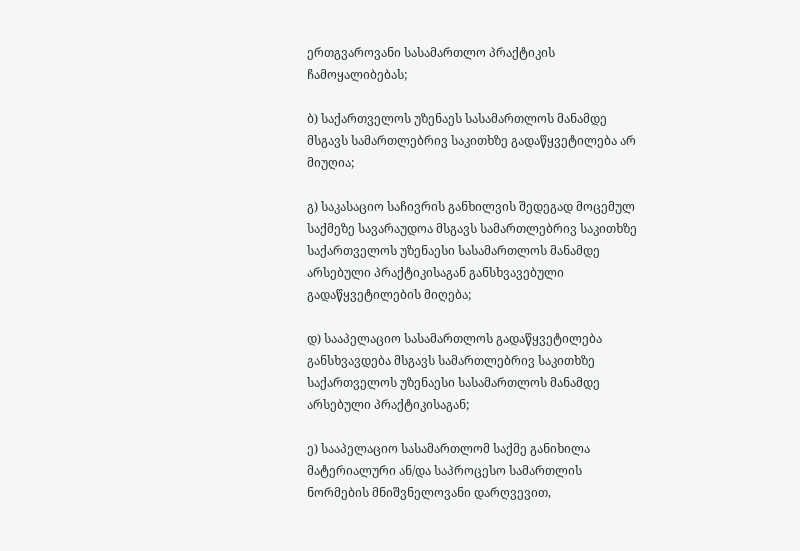ერთგვაროვანი სასამართლო პრაქტიკის ჩამოყალიბებას;

ბ) საქართველოს უზენაეს სასამართლოს მანამდე მსგავს სამართლებრივ საკითხზე გადაწყვეტილება არ მიუღია;

გ) საკასაციო საჩივრის განხილვის შედეგად მოცემულ საქმეზე სავარაუდოა მსგავს სამართლებრივ საკითხზე საქართველოს უზენაესი სასამართლოს მანამდე არსებული პრაქტიკისაგან განსხვავებული გადაწყვეტილების მიღება;

დ) სააპელაციო სასამართლოს გადაწყვეტილება განსხვავდება მსგავს სამართლებრივ საკითხზე საქართველოს უზენაესი სასამართლოს მანამდე არსებული პრაქტიკისაგან;

ე) სააპელაციო სასამართლომ საქმე განიხილა მატერიალური ან/და საპროცესო სამართლის ნორმების მნიშვნელოვანი დარღვევით,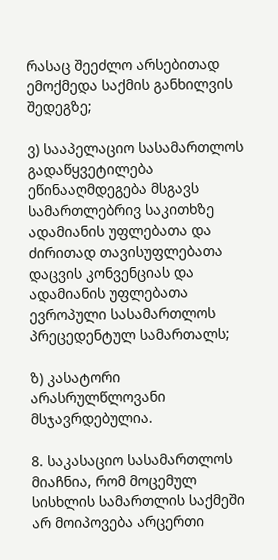რასაც შეეძლო არსებითად ემოქმედა საქმის განხილვის შედეგზე;

ვ) სააპელაციო სასამართლოს გადაწყვეტილება ეწინააღმდეგება მსგავს სამართლებრივ საკითხზე ადამიანის უფლებათა და ძირითად თავისუფლებათა დაცვის კონვენციას და ადამიანის უფლებათა ევროპული სასამართლოს პრეცედენტულ სამართალს;

ზ) კასატორი არასრულწლოვანი მსჯავრდებულია.

8. საკასაციო სასამართლოს მიაჩნია, რომ მოცემულ სისხლის სამართლის საქმეში არ მოიპოვება არცერთი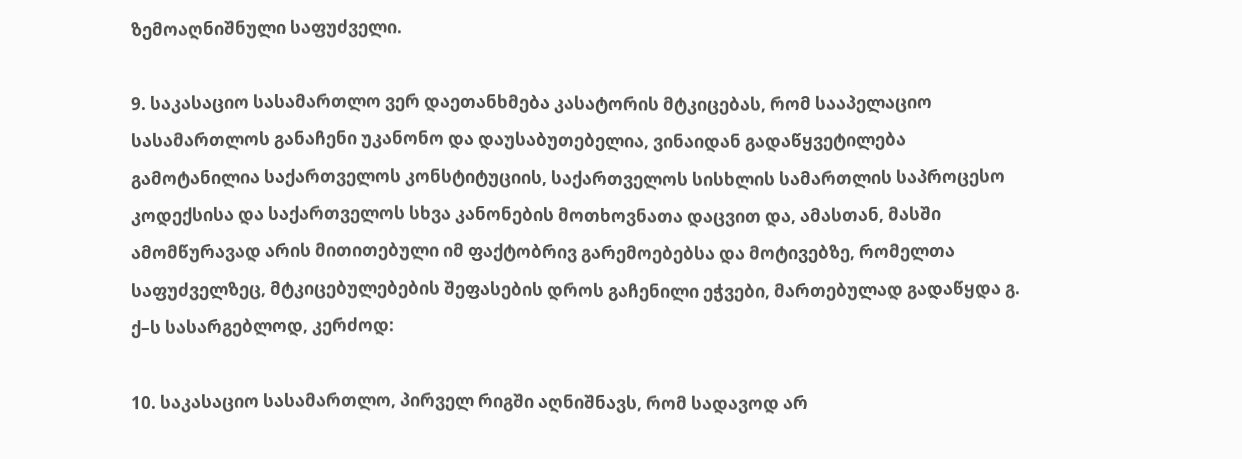ზემოაღნიშნული საფუძველი.

9. საკასაციო სასამართლო ვერ დაეთანხმება კასატორის მტკიცებას, რომ სააპელაციო სასამართლოს განაჩენი უკანონო და დაუსაბუთებელია, ვინაიდან გადაწყვეტილება გამოტანილია საქართველოს კონსტიტუციის, საქართველოს სისხლის სამართლის საპროცესო კოდექსისა და საქართველოს სხვა კანონების მოთხოვნათა დაცვით და, ამასთან, მასში ამომწურავად არის მითითებული იმ ფაქტობრივ გარემოებებსა და მოტივებზე, რომელთა საფუძველზეც, მტკიცებულებების შეფასების დროს გაჩენილი ეჭვები, მართებულად გადაწყდა გ. ქ–ს სასარგებლოდ, კერძოდ:

10. საკასაციო სასამართლო, პირველ რიგში აღნიშნავს, რომ სადავოდ არ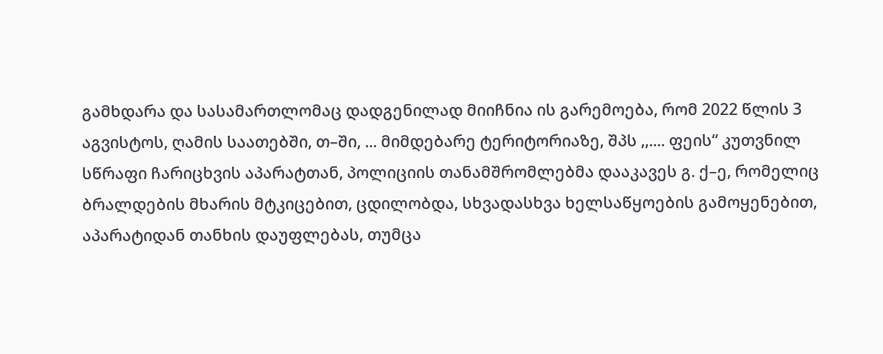გამხდარა და სასამართლომაც დადგენილად მიიჩნია ის გარემოება, რომ 2022 წლის 3 აგვისტოს, ღამის საათებში, თ–ში, ... მიმდებარე ტერიტორიაზე, შპს ,,.... ფეის“ კუთვნილ სწრაფი ჩარიცხვის აპარატთან, პოლიციის თანამშრომლებმა დააკავეს გ. ქ–ე, რომელიც ბრალდების მხარის მტკიცებით, ცდილობდა, სხვადასხვა ხელსაწყოების გამოყენებით, აპარატიდან თანხის დაუფლებას, თუმცა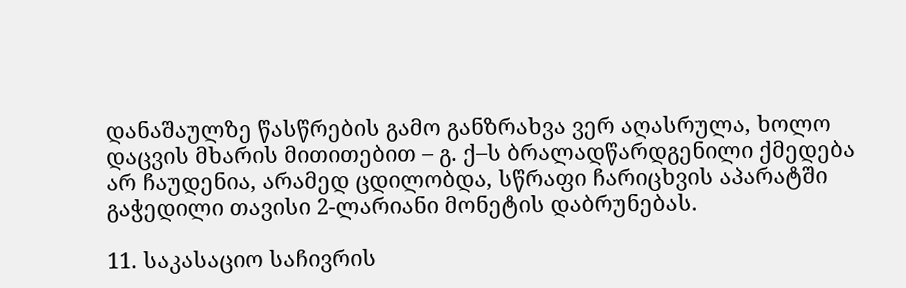დანაშაულზე წასწრების გამო განზრახვა ვერ აღასრულა, ხოლო დაცვის მხარის მითითებით – გ. ქ–ს ბრალადწარდგენილი ქმედება არ ჩაუდენია, არამედ ცდილობდა, სწრაფი ჩარიცხვის აპარატში გაჭედილი თავისი 2-ლარიანი მონეტის დაბრუნებას.

11. საკასაციო საჩივრის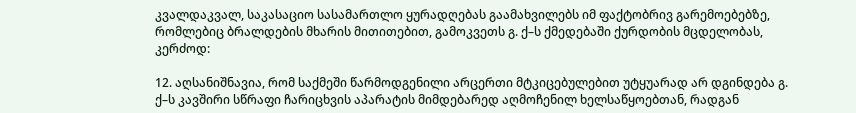კვალდაკვალ, საკასაციო სასამართლო ყურადღებას გაამახვილებს იმ ფაქტობრივ გარემოებებზე, რომლებიც ბრალდების მხარის მითითებით, გამოკვეთს გ. ქ–ს ქმედებაში ქურდობის მცდელობას, კერძოდ:

12. აღსანიშნავია, რომ საქმეში წარმოდგენილი არცერთი მტკიცებულებით უტყუარად არ დგინდება გ. ქ–ს კავშირი სწრაფი ჩარიცხვის აპარატის მიმდებარედ აღმოჩენილ ხელსაწყოებთან, რადგან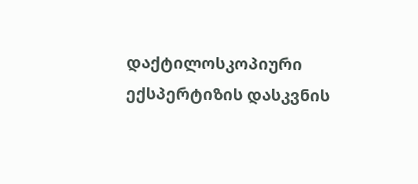დაქტილოსკოპიური ექსპერტიზის დასკვნის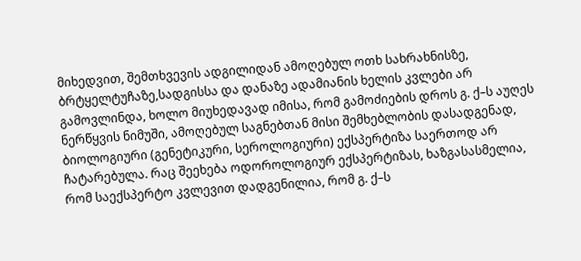მიხედვით, შემთხვევის ადგილიდან ამოღებულ ოთხ სახრახნისზე, ბრტყელტუჩაზე,სადგისსა და დანაზე ადამიანის ხელის კვლები არ გამოვლინდა, ხოლო მიუხედავად იმისა, რომ გამოძიების დროს გ. ქ–ს აუღეს ნერწყვის ნიმუში, ამოღებულ საგნებთან მისი შემხებლობის დასადგენად, ბიოლოგიური (გენეტიკური, სეროლოგიური) ექსპერტიზა საერთოდ არ ჩატარებულა. რაც შეეხება ოდოროლოგიურ ექსპერტიზას, ხაზგასასმელია, რომ საექსპერტო კვლევით დადგენილია, რომ გ. ქ–ს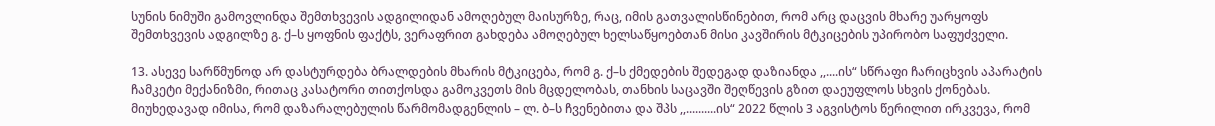სუნის ნიმუში გამოვლინდა შემთხვევის ადგილიდან ამოღებულ მაისურზე, რაც, იმის გათვალისწინებით, რომ არც დაცვის მხარე უარყოფს შემთხვევის ადგილზე გ. ქ–ს ყოფნის ფაქტს, ვერაფრით გახდება ამოღებულ ხელსაწყოებთან მისი კავშირის მტკიცების უპირობო საფუძველი.

13. ასევე სარწმუნოდ არ დასტურდება ბრალდების მხარის მტკიცება, რომ გ. ქ–ს ქმედების შედეგად დაზიანდა ,,....ის“ სწრაფი ჩარიცხვის აპარატის ჩამკეტი მექანიზმი, რითაც კასატორი თითქოსდა გამოკვეთს მის მცდელობას, თანხის საცავში შეღწევის გზით დაეუფლოს სხვის ქონებას. მიუხედავად იმისა, რომ დაზარალებულის წარმომადგენლის – ლ. ბ–ს ჩვენებითა და შპს ,,..........ის“ 2022 წლის 3 აგვისტოს წერილით ირკვევა, რომ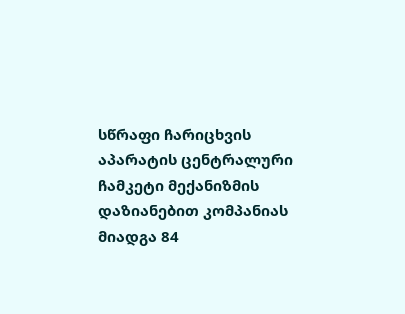სწრაფი ჩარიცხვის აპარატის ცენტრალური ჩამკეტი მექანიზმის დაზიანებით კომპანიას მიადგა 84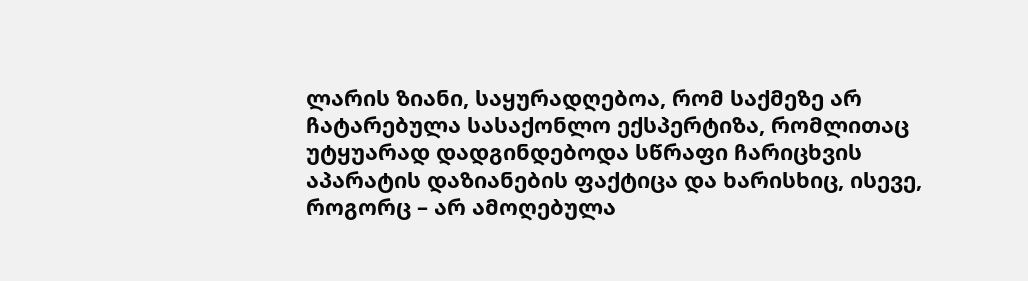ლარის ზიანი, საყურადღებოა, რომ საქმეზე არ ჩატარებულა სასაქონლო ექსპერტიზა, რომლითაც უტყუარად დადგინდებოდა სწრაფი ჩარიცხვის აპარატის დაზიანების ფაქტიცა და ხარისხიც, ისევე, როგორც – არ ამოღებულა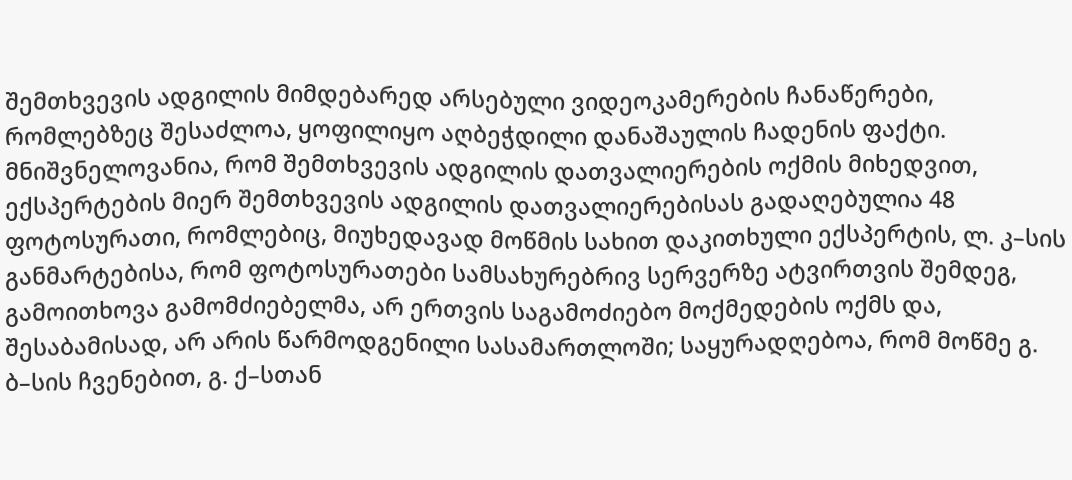შემთხვევის ადგილის მიმდებარედ არსებული ვიდეოკამერების ჩანაწერები, რომლებზეც შესაძლოა, ყოფილიყო აღბეჭდილი დანაშაულის ჩადენის ფაქტი. მნიშვნელოვანია, რომ შემთხვევის ადგილის დათვალიერების ოქმის მიხედვით, ექსპერტების მიერ შემთხვევის ადგილის დათვალიერებისას გადაღებულია 48 ფოტოსურათი, რომლებიც, მიუხედავად მოწმის სახით დაკითხული ექსპერტის, ლ. კ–სის განმარტებისა, რომ ფოტოსურათები სამსახურებრივ სერვერზე ატვირთვის შემდეგ, გამოითხოვა გამომძიებელმა, არ ერთვის საგამოძიებო მოქმედების ოქმს და, შესაბამისად, არ არის წარმოდგენილი სასამართლოში; საყურადღებოა, რომ მოწმე გ. ბ–სის ჩვენებით, გ. ქ–სთან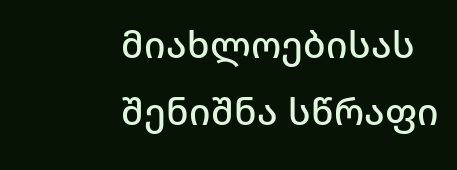მიახლოებისას შენიშნა სწრაფი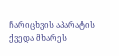ჩარიცხვის აპარატის ქვედა მხარეს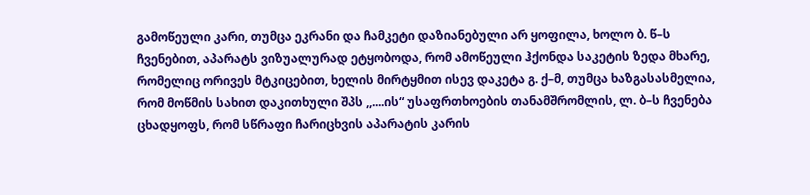გამოწეული კარი, თუმცა ეკრანი და ჩამკეტი დაზიანებული არ ყოფილა, ხოლო ბ. წ–ს ჩვენებით, აპარატს ვიზუალურად ეტყობოდა, რომ ამოწეული ჰქონდა საკეტის ზედა მხარე, რომელიც ორივეს მტკიცებით, ხელის მირტყმით ისევ დაკეტა გ. ქ–მ, თუმცა ხაზგასასმელია, რომ მოწმის სახით დაკითხული შპს ,,....ის“ უსაფრთხოების თანამშრომლის, ლ. ბ–ს ჩვენება ცხადყოფს, რომ სწრაფი ჩარიცხვის აპარატის კარის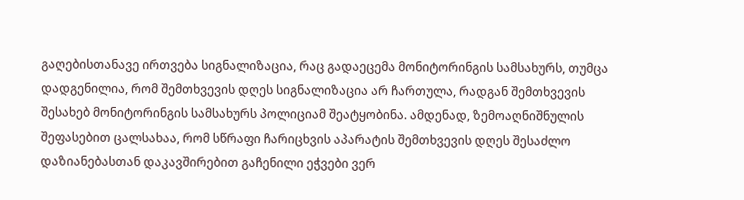გაღებისთანავე ირთვება სიგნალიზაცია, რაც გადაეცემა მონიტორინგის სამსახურს, თუმცა დადგენილია, რომ შემთხვევის დღეს სიგნალიზაცია არ ჩართულა, რადგან შემთხვევის შესახებ მონიტორინგის სამსახურს პოლიციამ შეატყობინა. ამდენად, ზემოაღნიშნულის შეფასებით ცალსახაა, რომ სწრაფი ჩარიცხვის აპარატის შემთხვევის დღეს შესაძლო დაზიანებასთან დაკავშირებით გაჩენილი ეჭვები ვერ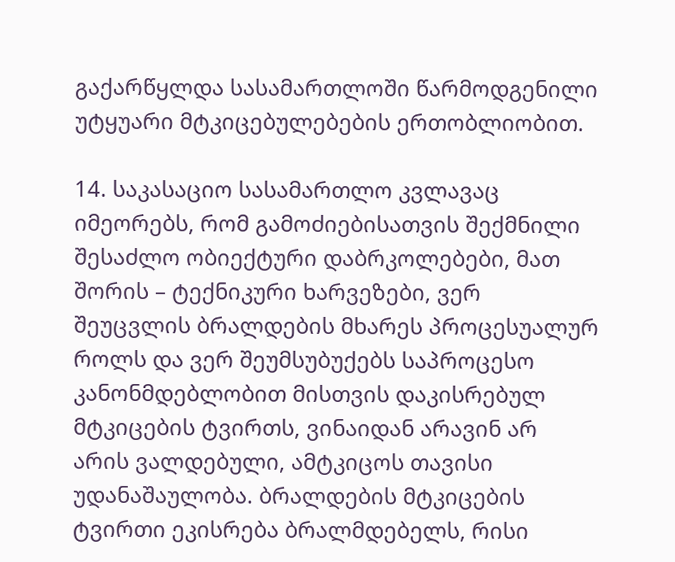გაქარწყლდა სასამართლოში წარმოდგენილი უტყუარი მტკიცებულებების ერთობლიობით.

14. საკასაციო სასამართლო კვლავაც იმეორებს, რომ გამოძიებისათვის შექმნილი შესაძლო ობიექტური დაბრკოლებები, მათ შორის – ტექნიკური ხარვეზები, ვერ შეუცვლის ბრალდების მხარეს პროცესუალურ როლს და ვერ შეუმსუბუქებს საპროცესო კანონმდებლობით მისთვის დაკისრებულ მტკიცების ტვირთს, ვინაიდან არავინ არ არის ვალდებული, ამტკიცოს თავისი უდანაშაულობა. ბრალდების მტკიცების ტვირთი ეკისრება ბრალმდებელს, რისი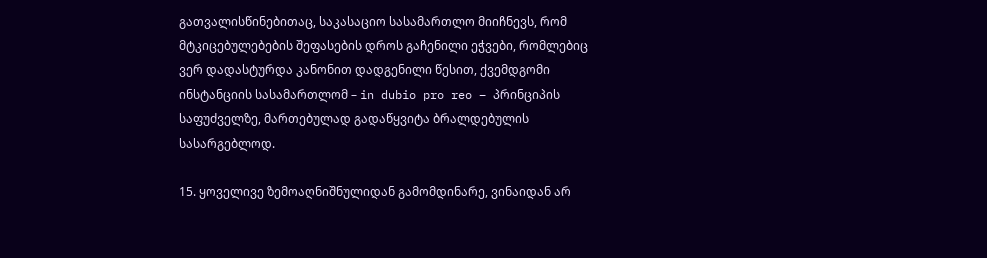გათვალისწინებითაც, საკასაციო სასამართლო მიიჩნევს, რომ მტკიცებულებების შეფასების დროს გაჩენილი ეჭვები, რომლებიც ვერ დადასტურდა კანონით დადგენილი წესით, ქვემდგომი ინსტანციის სასამართლომ – in dubio pro reo – პრინციპის საფუძველზე, მართებულად გადაწყვიტა ბრალდებულის სასარგებლოდ.

15. ყოველივე ზემოაღნიშნულიდან გამომდინარე, ვინაიდან არ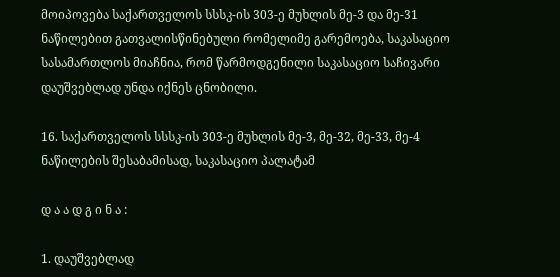მოიპოვება საქართველოს სსსკ-ის 303-ე მუხლის მე-3 და მე-31 ნაწილებით გათვალისწინებული რომელიმე გარემოება, საკასაციო სასამართლოს მიაჩნია, რომ წარმოდგენილი საკასაციო საჩივარი დაუშვებლად უნდა იქნეს ცნობილი.

16. საქართველოს სსსკ-ის 303-ე მუხლის მე-3, მე-32, მე-33, მე-4 ნაწილების შესაბამისად, საკასაციო პალატამ

დ ა ა დ გ ი ნ ა :

1. დაუშვებლად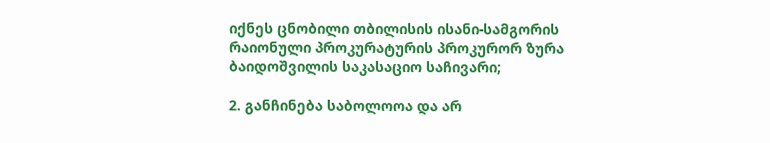იქნეს ცნობილი თბილისის ისანი-სამგორის რაიონული პროკურატურის პროკურორ ზურა ბაიდოშვილის საკასაციო საჩივარი;

2. განჩინება საბოლოოა და არ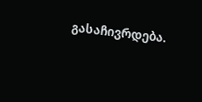გასაჩივრდება.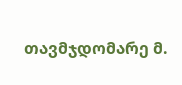თავმჯდომარე მ.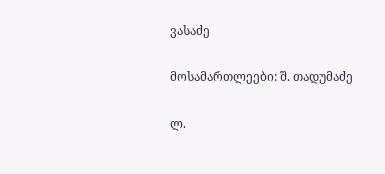ვასაძე

მოსამართლეები: შ. თადუმაძე

ლ.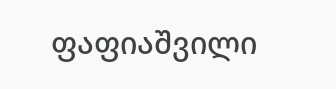ფაფიაშვილი